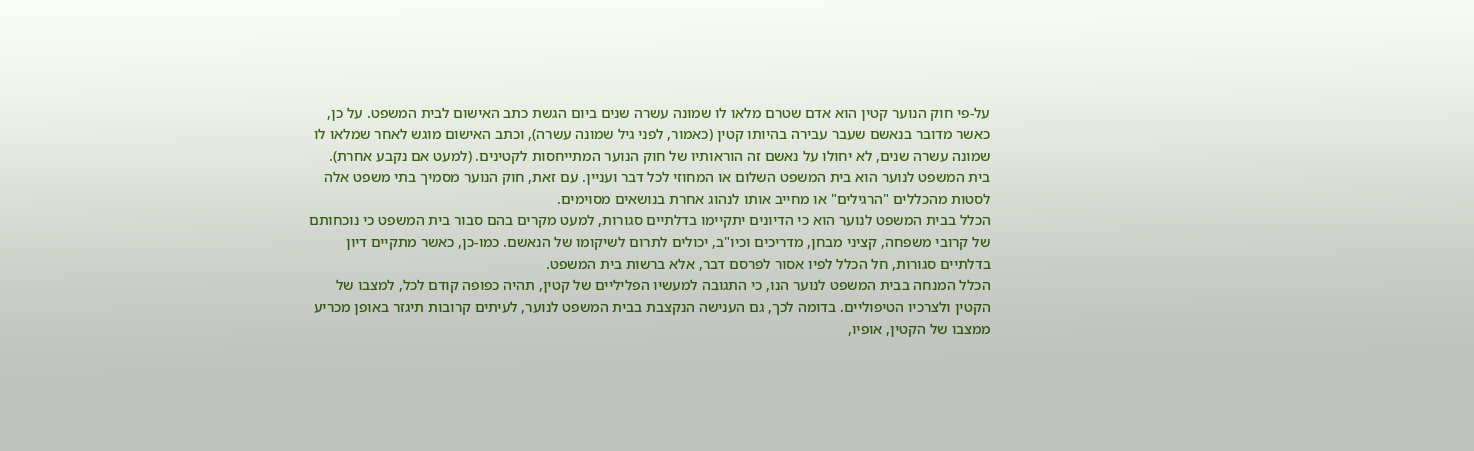על-פי חוק הנוער קטין הוא אדם שטרם מלאו לו שמונה עשרה שנים ביום הגשת כתב האישום לבית המשפט. על כן, כאשר מדובר בנאשם שעבר עבירה בהיותו קטין (כאמור, לפני גיל שמונה עשרה), וכתב האישום מוגש לאחר שמלאו לו שמונה עשרה שנים, לא יחולו על נאשם זה הוראותיו של חוק הנוער המתייחסות לקטינים. (למעט אם נקבע אחרת).
בית המשפט לנוער הוא בית המשפט השלום או המחוזי לכל דבר ועניין. עם זאת, חוק הנוער מסמיך בתי משפט אלה לסטות מהכללים "הרגילים" או מחייב אותו לנהוג אחרת בנושאים מסוימים.
הכלל בבית המשפט לנוער הוא כי הדיונים יתקיימו בדלתיים סגורות, למעט מקרים בהם סבור בית המשפט כי נוכחותם של קרובי משפחה, קציני מבחן, מדריכים וכיו"ב, יכולים לתרום לשיקומו של הנאשם. כמו-כן, כאשר מתקיים דיון בדלתיים סגורות, חל הכלל לפיו אסור לפרסם דבר, אלא ברשות בית המשפט.
הכלל המנחה בבית המשפט לנוער הנו, כי התגובה למעשיו הפליליים של קטין, תהיה כפופה קודם לכל, למצבו של הקטין ולצרכיו הטיפוליים. בדומה לכך, גם הענישה הנקצבת בבית המשפט לנוער, לעיתים קרובות תיגזר באופן מכריע ממצבו של הקטין, אופיו,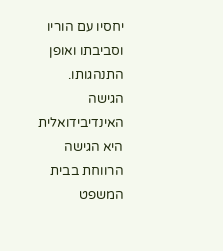יחסיו עם הוריו וסביבתו ואופן התנהגותו.
הגישה האינדיבידואלית היא הגישה הרווחת בבית המשפט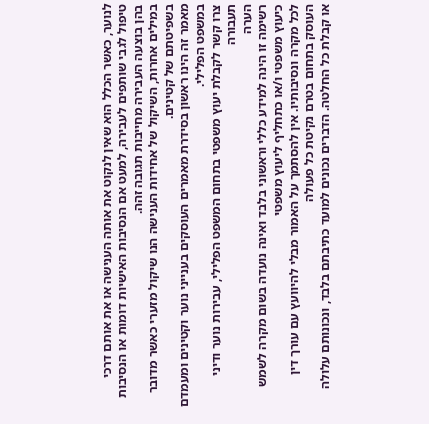לנוער, כאשר הכלל הוא שאין לנקוט את אותה הענישה או את אותם דרכי טיפול לגבי שותפים לעבירה, למעט אם הנסיבות האישיות דומות או הנסיבות בהן בוצעה העבירה מחייבות תגובה זהה.
במילים אחרות, השיקול של אחידות הענישה הנו שיקול מזערי כאשר מדובר בשפיטתם של קטינים.
מאמר זה הינו ראשון בסידרת מאמרים העוסקים בענייני נוער וקטינים ומעמדם במשפט הפלילי.
צרו קשר לקבלת יעוץ משפטי בתחום המשפט הפלילי, עבירות נוער ודיני תעבורה
הערה
רשימה זו הינה למידע כללי וראשוני בלבד ואינה נועדה בשום מקרה לשמש כיעוץ משפטי ו/או כתחליף ליעוץ משפטי
לכל מקרה ונסיבותיו. אין להסתמך על האמור מבלי להיוועץ עם עורך דין העוסק בתחום בטרם נקיטת כל פעולה
או קבלת כל החלטה. הדברים נכונים למועד כתיבתם בלבד, ונכונותם עלולה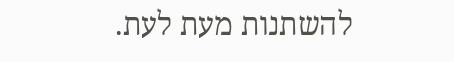להשתנות מעת לעת.